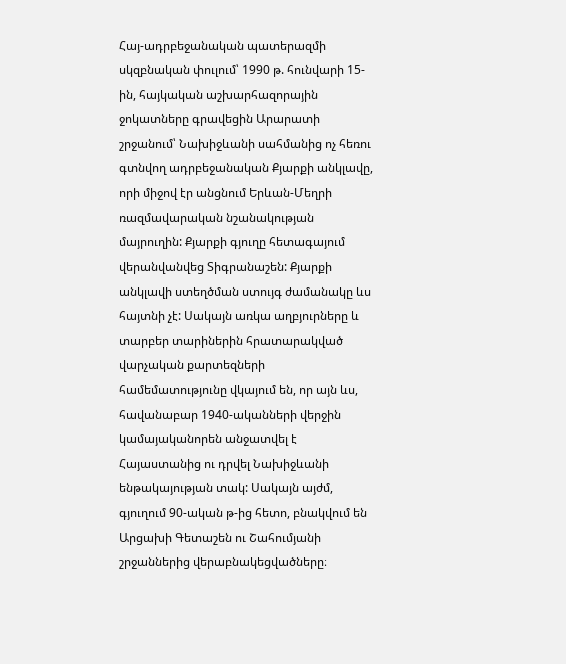Հայ-ադրբեջանական պատերազմի սկզբնական փուլում՝ 1990 թ. հունվարի 15-ին, հայկական աշխարհազորային ջոկատները գրավեցին Արարատի շրջանում՝ Նախիջևանի սահմանից ոչ հեռու գտնվող ադրբեջանական Քյարքի անկլավը, որի միջով էր անցնում Երևան-Մեղրի ռազմավարական նշանակության մայրուղին: Քյարքի գյուղը հետագայում վերանվանվեց Տիգրանաշեն: Քյարքի անկլավի ստեղծման ստույգ ժամանակը ևս հայտնի չէ: Սակայն առկա աղբյուրները և տարբեր տարիներին հրատարակված վարչական քարտեզների համեմատությունը վկայում են, որ այն ևս, հավանաբար 1940-ականների վերջին կամայականորեն անջատվել է Հայաստանից ու դրվել Նախիջևանի ենթակայության տակ: Սակայն այժմ, գյուղում 90-ական թ-ից հետո, բնակվում են Արցախի Գետաշեն ու Շահումյանի շրջաններից վերաբնակեցվածները։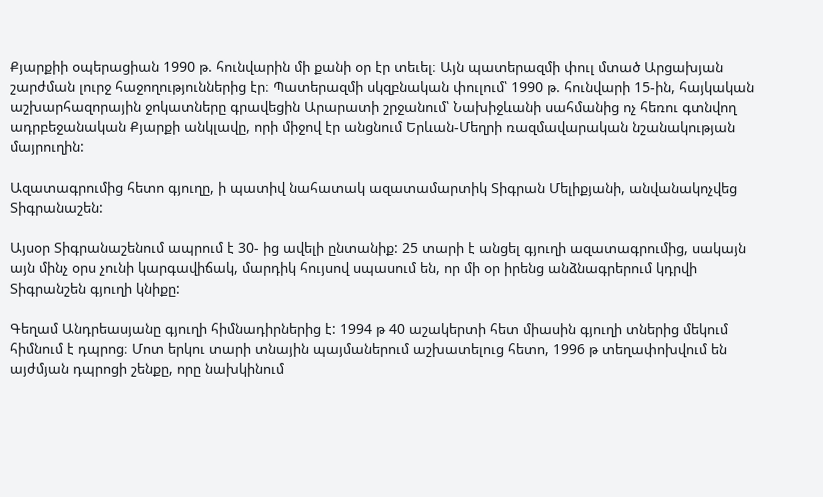Քյարքիի օպերացիան 1990 թ. հունվարին մի քանի օր էր տեւել։ Այն պատերազմի փուլ մտած Արցախյան շարժման լուրջ հաջողություններից էր։ Պատերազմի սկզբնական փուլում՝ 1990 թ. հունվարի 15-ին, հայկական աշխարհազորային ջոկատները գրավեցին Արարատի շրջանում՝ Նախիջևանի սահմանից ոչ հեռու գտնվող ադրբեջանական Քյարքի անկլավը, որի միջով էր անցնում Երևան-Մեղրի ռազմավարական նշանակության մայրուղին:

Ազատագրումից հետո գյուղը, ի պատիվ նահատակ ազատամարտիկ Տիգրան Մելիքյանի, անվանակոչվեց Տիգրանաշեն:

Այսօր Տիգրանաշենում ապրում է 30- ից ավելի ընտանիք: 25 տարի է անցել գյուղի ազատագրումից, սակայն այն մինչ օրս չունի կարգավիճակ, մարդիկ հույսով սպասում են, որ մի օր իրենց անձնագրերում կդրվի Տիգրանշեն գյուղի կնիքը:

Գեղամ Անդրեասյանը գյուղի հիմնադիրներից է: 1994 թ 40 աշակերտի հետ միասին գյուղի տներից մեկում հիմնում է դպրոց։ Մոտ երկու տարի տնային պայմաներում աշխատելուց հետո, 1996 թ տեղափոխվում են այժմյան դպրոցի շենքը, որը նախկինում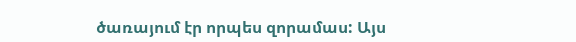ծառայում էր որպես զորամաս: Այս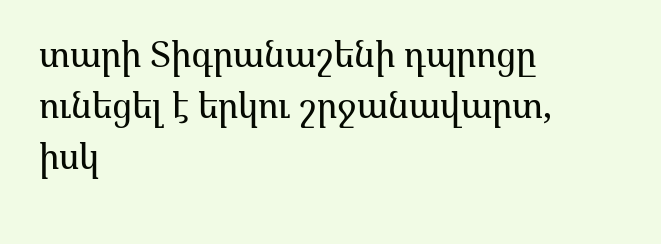տարի Տիգրանաշենի դպրոցը ունեցել է երկու շրջանավարտ, իսկ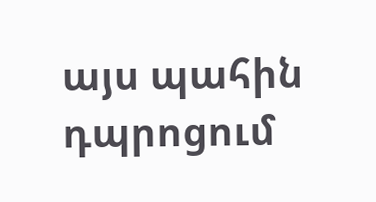այս պահին դպրոցում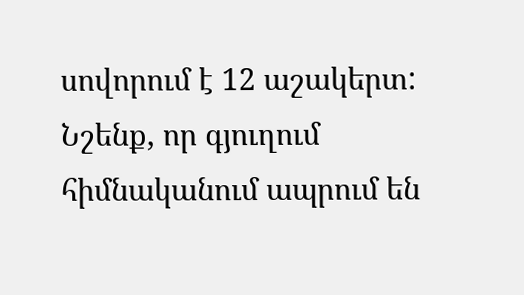սովորում է 12 աշակերտ:
Նշենք, որ գյուղում հիմնականում ապրում են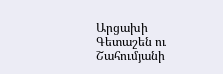Արցախի Գետաշեն ու Շահումյանի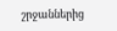շրջաններից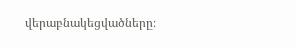վերաբնակեցվածները։